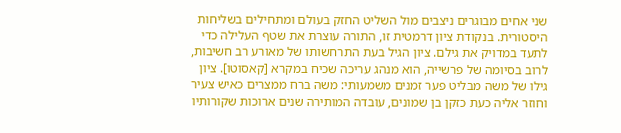שני אחים מבוגרים ניצבים מול השליט החזק בעולם ומתחילים בשליחות היסטורית. בנקודת ציון דרמטית זו, התורה עוצרת את שטף העלילה כדי לתעד במדויק את גילם. ציון הגיל בעת התרחשותו של מאורע רב חשיבות, לרוב בסיומה של פרשייה, הוא מנהג עריכה שכיח במקרא [קאסוטו]. ציון גילו של משה מבליט פער זמנים משמעותי: משה ברח ממצרים כאיש צעיר וחוזר אליה כעת כזקן בן שמונים, עובדה המותירה שנים ארוכות שקורותיו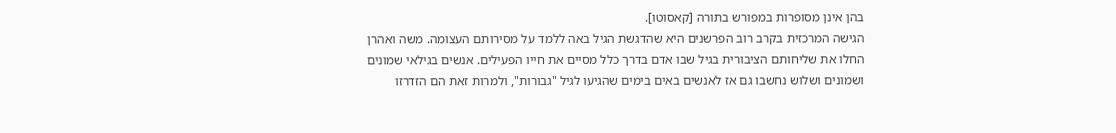בהן אינן מסופרות במפורש בתורה [קאסוטו].
הגישה המרכזית בקרב רוב הפרשנים היא שהדגשת הגיל באה ללמד על מסירותם העצומה. משה ואהרן החלו את שליחותם הציבורית בגיל שבו אדם בדרך כלל מסיים את חייו הפעילים. אנשים בגילאי שמונים ושמונים ושלוש נחשבו גם אז לאנשים באים בימים שהגיעו לגיל "גבורות", ולמרות זאת הם הזדרזו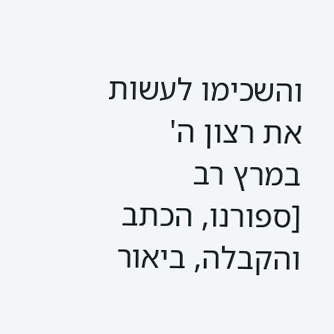והשכימו לעשות את רצון ה' במרץ רב [ספורנו, הכתב והקבלה, ביאור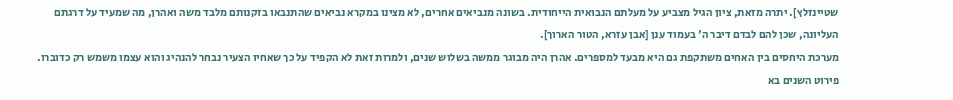שטיינזלץ]. יתרה מזאת, ציון הגיל מצביע על מעלתם הנבואית הייחודית. בשונה מנביאים אחרים, לא מצינו במקרא נביאים שהתנבאו בזקנותם מלבד משה ואהרן, מה שמעיד על דרגתם העליונה, שכן להם לבדם דיבר ה' בעמוד ענן [אבן עזרא, הטור הארוך].
מערכת היחסים בין האחים משתקפת גם היא מבעד למספרים. אהרן היה מבוגר ממשה בשלוש שנים, ולמרות זאת לא הקפיד על כך שאחיו הצעיר נבחר להנהיג והוא עצמו משמש רק כדוברו. פירוט השנים בא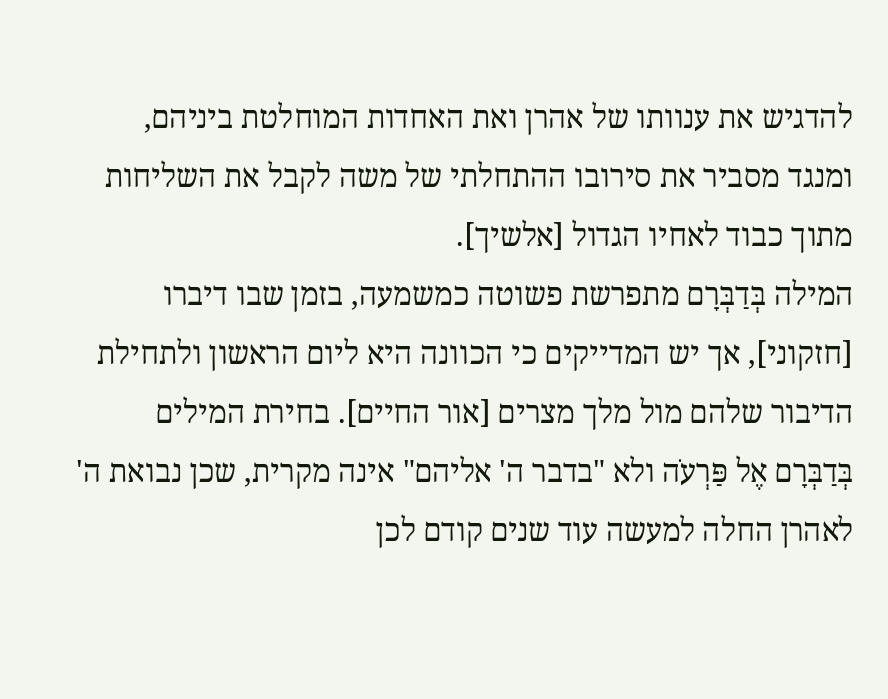להדגיש את ענוותו של אהרן ואת האחדות המוחלטת ביניהם, ומנגד מסביר את סירובו ההתחלתי של משה לקבל את השליחות מתוך כבוד לאחיו הגדול [אלשיך].
המילה בְּדַבְּרָם מתפרשת פשוטה כמשמעה, בזמן שבו דיברו [חזקוני], אך יש המדייקים כי הכוונה היא ליום הראשון ולתחילת הדיבור שלהם מול מלך מצרים [אור החיים]. בחירת המילים בְּדַבְּרָם אֶל פַּרְעֹה ולא "בדבר ה' אליהם" אינה מקרית, שכן נבואת ה' לאהרן החלה למעשה עוד שנים קודם לכן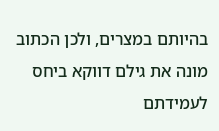בהיותם במצרים, ולכן הכתוב מונה את גילם דווקא ביחס לעמידתם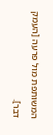המשותפת מול פרעה [העמק דבר].